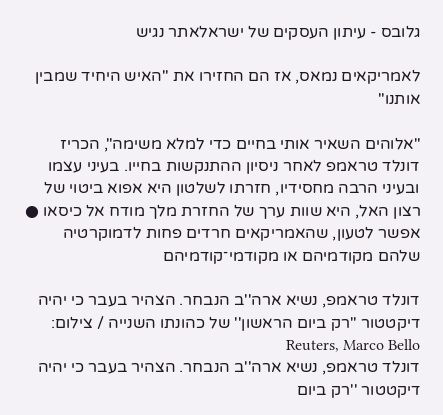גלובס - עיתון העסקים של ישראלאתר נגיש

לאמריקאים נמאס, אז הם החזירו את "האיש היחיד שמבין אותנו"

"אלוהים השאיר אותי בחיים כדי למלא משימה", הכריז דונלד טראמפ לאחר ניסיון ההתנקשות בחייו. בעיני עצמו ובעיני הרבה מחסידיו, חזרתו לשלטון היא אפוא ביטוי של רצון האל, היא שוות ערך של החזרת מלך מודח אל כיסאו ● אפשר לטעון, שהאמריקאים חרדים פחות לדמוקרטיה שלהם מקודמיהם או מקודמי־קודמיהם

דונלד טראמפ, נשיא ארה''ב הנבחר. הצהיר בעבר כי יהיה דיקטטור ''רק ביום הראשון'' של כהונתו השנייה / צילום: Reuters, Marco Bello
דונלד טראמפ, נשיא ארה''ב הנבחר. הצהיר בעבר כי יהיה דיקטטור ''רק ביום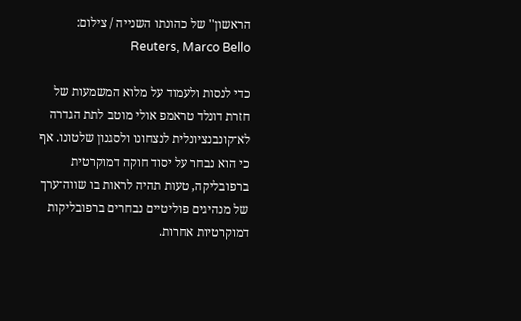הראשון'' של כהונתו השנייה / צילום: Reuters, Marco Bello

כדי לנסות ולעמוד על מלוא המשמעות של חזרת דונלד טראמפ אולי מוטב לתת הגדרה לא־קונבנציונלית לנצחונו ולסגנון שלטונו. אף כי הוא נבחר על יסוד חוקה דמוקרטית ברפובליקה, טעות תהיה לראות בו שווה־ערך של מנהיגים פוליטיים נבחרים ברפובליקות דמוקרטיות אחרות.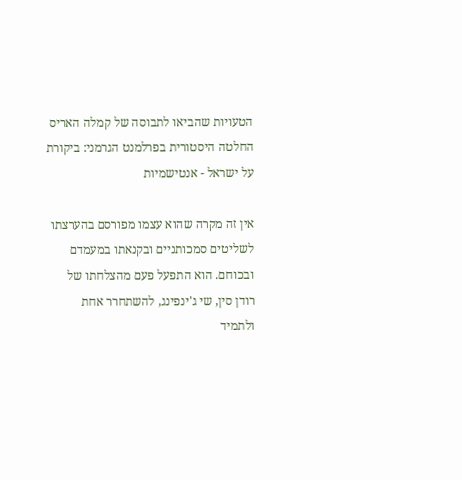הטעויות שהביאו לתבוסה של קמלה האריס
החלטה היסטורית בפרלמנט הגרמני: ביקורת על ישראל - אנטישמיות

אין זה מקרה שהוא עצמו מפורסם בהערצתו לשליטים סמכותניים ובקנאתו במעמדם ובכוחם. הוא התפעל פעם מהצלחתו של רודן סין, שי ג'ינפינג, להשתחרר אחת ולתמיד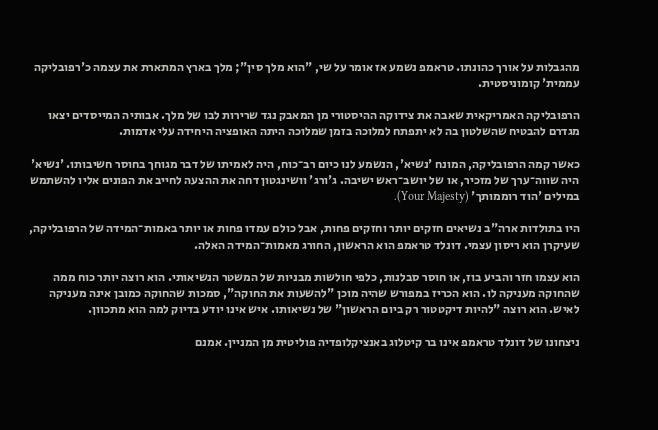מהגבלות על אורך כהונתו. טראמפ נשמע אז אומר על שי, "הוא מלך סין"; מלך בארץ המתארת את עצמה כ'רפובליקה עממית' קומוניסטית.

הרפובליקה האמריקאית שאבה את צידוקה ההיסטורי מן המאבק נגד שרירות לבו של מלך. אבותיה המייסדים יצאו מגדרם להבטיח שהשלטון בה לא יתפתח למלוכה בזמן שמלוכה היתה האופציה היחידה עלי אדמות.

כאשר קמה הרפובליקה, המונח 'נשיא', הנשמע לנו כיום רב־כוח, היה לאמיתו של דבר מגוחך בחוסר חשיבותו. 'נשיא' היה שווה־ערך של מזכיר, או של יושב־ראש ישיבה. ג'ורג' וושינגטון דחה את ההצעה לחייב את הפונים אליו להשתמש במילים 'הוד רוממותך' (Your Majesty).

היו בתולדות ארה"ב נשיאים חזקים יותר וחזקים פחות, אבל כולם עמדו פחות או יותר באמות־המידה של הרפובליקה, שעיקרן הוא ריסון עצמי. דונלד טראמפ הוא הראשון, החורג מאמות־המידה האלה.

הוא עצמו חזר והביע בוז, או חוסר סבלנות, כלפי חולשות מבניות של המשטר הנשיאותי. הוא רוצה יותר כוח ממה שהחוקה מעניקה לו. הוא הכריז במפורש שהיה מוכן "להשעות את החוקה", סמכות שהחוקה כמובן אינה מעניקה לאיש. הוא רוצה "להיות דיקטטור רק ביום הראשון" של נשיאותו. איש אינו יודע בדיוק למה הוא מתכוון.

ניצחונו של דונלד טראמפ אינו בר קיטלוג באנציקלופדיה פוליטית מן המניין. אמנם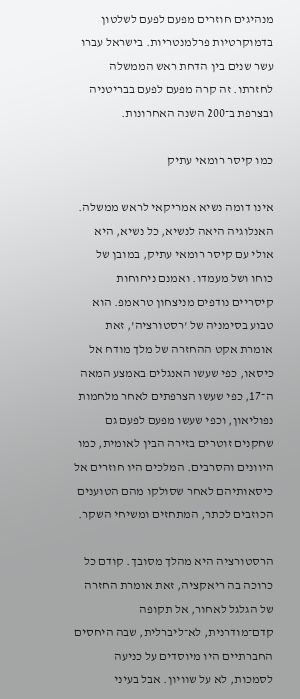מנהיגים חוזרים מפעם לפעם לשלטון בדמוקרטיות פרלמנטריות. בישראל עברו עשר שנים בין הדחת ראש הממשלה לחזרתו. זה קרה מפעם לפעם בבריטניה ובצרפת ב־200 השנה האחרונות.

כמו קיסר רומאי עתיק

אינו דומה נשיא אמריקאי לראש ממשלה. האנלוגיה היאה לנשיא, כל נשיא, היא אולי עם קיסר רומאי עתיק, במובן של כוחו ושל מעמדו. ואמנם ניחוחות קיסריים נודפים מניצחון טראמפ. הוא טבוע בסימניה של 'רסטורציה', זאת אומרת אקט ההחזרה של מלך מודח אל כיסאו, כפי שעשו האנגלים באמצע המאה ה־17, כפי שעשו הצרפתים לאחר מלחמות נפוליאון, וכפי שעשו מפעם לפעם גם שחקנים זוטרים בזירה הבין לאומית, כמו היוונים והסרבים. המלכים היו חוזרים אל כיסאותיהם לאחר שסולקו מהם הטוענים הכוזבים לכתר, המתחזים ומשיחי השקר.

הרסטורציה היא מהלך מסובך. קודם כל כרוכה בה ריאקציה, זאת אומרת החזרה של הגלגל לאחור, אל תקופה קדם־מודרנית, לא־ליברלית, שבה היחסים החברתיים היו מיוסדים על כניעה לסמכות, לא על שוויון. אבל בעיני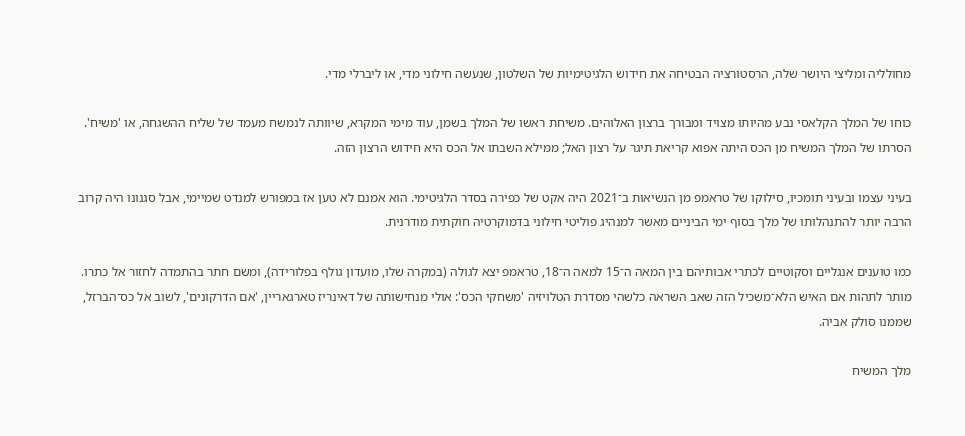מחולליה ומליצי היושר שלה, הרסטורציה הבטיחה את חידוש הלגיטימיות של השלטון, שנעשה חילוני מדי, או ליברלי מדי.

כוחו של המלך הקלאסי נבע מהיותו מצויד ומבורך ברצון האלוהים. משיחת ראשו של המלך בשמן, עוד מימי המקרא, שיוותה לנמשח מעמד של שליח ההשגחה, או 'משיח'. הסרתו של המלך המשיח מן הכס היתה אפוא קריאת תיגר על רצון האל; ממילא השבתו אל הכס היא חידוש הרצון הזה.

בעיני עצמו ובעיני תומכיו, סילוקו של טראמפ מן הנשיאות ב־2021 היה אקט של כפירה בסדר הלגיטימי. הוא אמנם לא טען אז במפורש למנדט שמיימי, אבל סגנונו היה קרוב הרבה יותר להתנהלותו של מלך בסוף ימי הביניים מאשר למנהיג פוליטי חילוני בדמוקרטיה חוקתית מודרנית.

כמו טוענים אנגליים וסקוטיים לכתרי אבותיהם בין המאה ה־15 למאה ה־18, טראמפ יצא לגולה (במקרה שלו, מועדון גולף בפלורידה), ומשם חתר בהתמדה לחזור אל כתרו. מותר לתהות אם האיש הלא־משכיל הזה שאב השראה כלשהי מסדרת הטלויזיה 'משחקי הכס': אולי מנחישותה של דאינריז טארגאריין, 'אם הדרקונים', לשוב אל כס־הברזל, שממנו סולק אביה.

מלך המשיח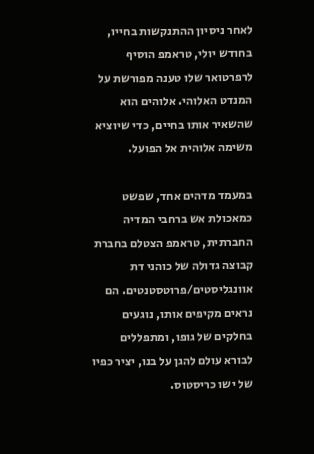לאחר ניסיון ההתנקשות בחייו, בחודש יולי, טראמפ הוסיף לרפרטואר שלו טענה מפורשת על המנדט האלוהי. אלוהים הוא שהשאיר אותו בחיים, כדי שיוציא משימה אלוהית אל הפועל.

במעמד מדהים אחד, שפשט כמאכולת אש ברחבי המדיה החברתית, טראמפ הצטלם בחברת קבוצה גדולה של כוהני דת אוונגליסטים/פרוטסטנטים. הם נראים מקיפים אותו, נוגעים בחלקים של גופו, ומתפללים לבורא עולם להגן על בנו, יציר כפיו של ישו כריסטוס.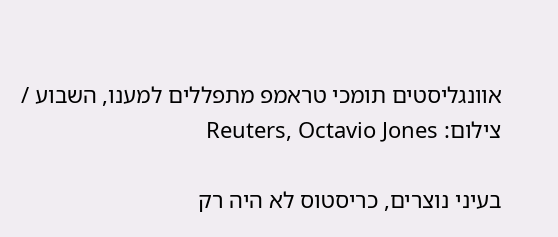אוונגליסטים תומכי טראמפ מתפללים למענו, השבוע / צילום: Reuters, Octavio Jones

בעיני נוצרים, כריסטוס לא היה רק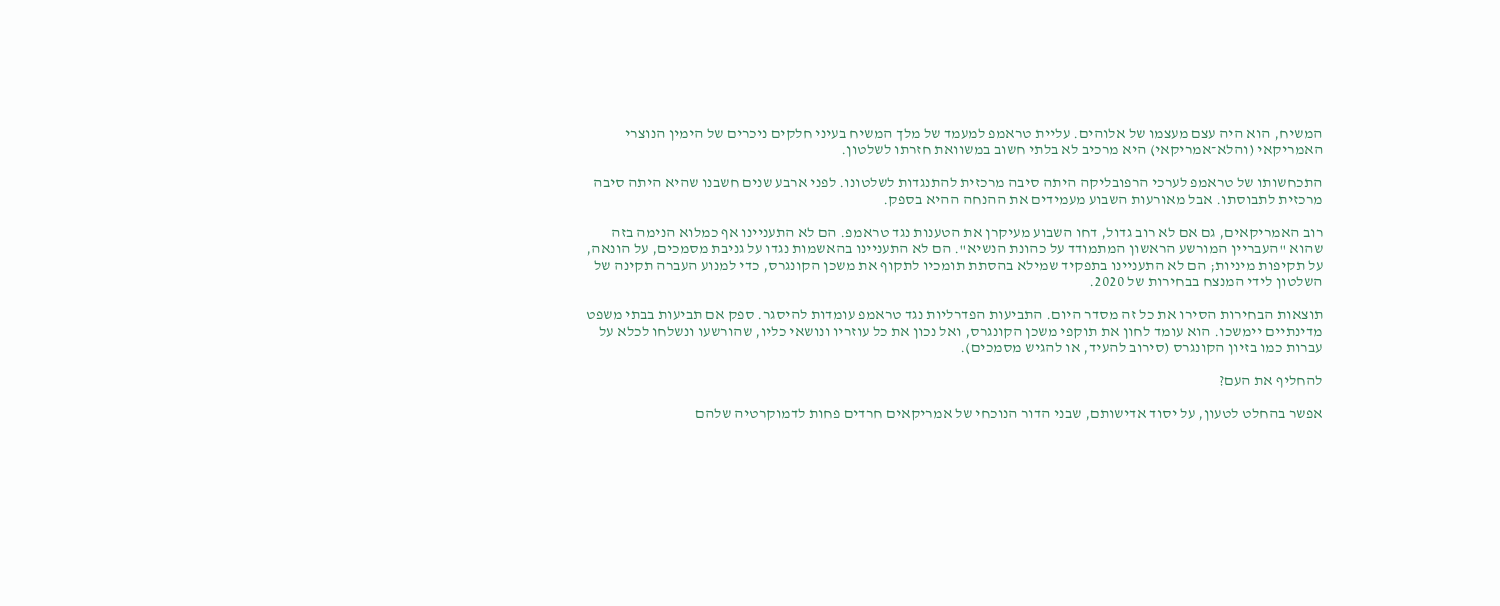המשיח, הוא היה עצם מעצמו של אלוהים. עליית טראמפ למעמד של מלך המשיח בעיני חלקים ניכרים של הימין הנוצרי האמריקאי (והלא־אמריקאי) היא מרכיב לא בלתי חשוב במשוואת חזרתו לשלטון.

התכחשותו של טראמפ לערכי הרפובליקה היתה סיבה מרכזית להתנגדות לשלטונו. לפני ארבע שנים חשבנו שהיא היתה סיבה מרכזית לתבוסתו. אבל מאורעות השבוע מעמידים את ההנחה ההיא בספק.

רוב האמריקאים, גם אם לא רוב גדול, דחו השבוע מעיקרן את הטענות נגד טראמפ. הם לא התעניינו אף כמלוא הנימה בזה שהוא "העבריין המורשע הראשון המתמודד על כהונת הנשיא". הם לא התעניינו בהאשמות נגדו על גניבת מסמכים, על הונאה, על תקיפות מיניות; הם לא התעניינו בתפקיד שמילא בהסתת תומכיו לתקוף את משכן הקונגרס, כדי למנוע העברה תקינה של השלטון לידי המנצח בבחירות של 2020.

תוצאות הבחירות הסירו את כל זה מסדר היום. התביעות הפדרליות נגד טראמפ עומדות להיסגר. ספק אם תביעות בבתי משפט מדינתיים יימשכו. הוא עומד לחון את תוקפי משכן הקונגרס, ואל נכון את כל עוזריו ונושאי כליו, שהורשעו ונשלחו לכלא על עברות כמו בזיון הקונגרס (סירוב להעיד, או להגיש מסמכים).

להחליף את העם?

אפשר בהחלט לטעון, על יסוד אדישותם, שבני הדור הנוכחי של אמריקאים חרדים פחות לדמוקרטיה שלהם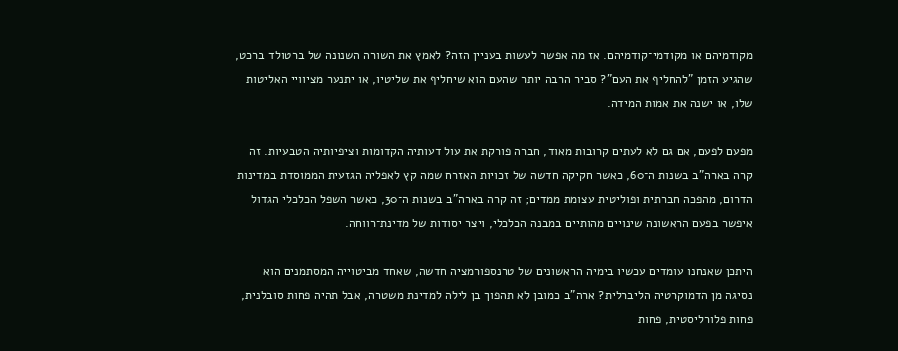מקודמיהם או מקודמי־קודמיהם. אז מה אפשר לעשות בעניין הזה? לאמץ את השורה השנונה של ברטולד ברכט, שהגיע הזמן "להחליף את העם"? סביר הרבה יותר שהעם הוא שיחליף את שליטיו, או יתנער מציוויי האליטות שלו, או ישנה את אמות המידה.

מפעם לפעם, אם גם לא לעתים קרובות מאוד, חברה פורקת את עול דעותיה הקדומות וציפיותיה הטבעיות. זה קרה בארה"ב בשנות ה־60, כאשר חקיקה חדשה של זכויות האזרח שמה קץ לאפליה הגזעית הממוסדת במדינות הדרום, מהפכה חברתית ופוליטית עצומת ממדים; זה קרה בארה"ב בשנות ה־30, כאשר השפל הכלכלי הגדול איפשר בפעם הראשונה שינויים מהותיים במבנה הכלכלי, ויצר יסודות של מדינת־רווחה.

היתכן שאנחנו עומדים עכשיו בימיה הראשונים של טרנספורמציה חדשה, שאחד מביטוייה המסתמנים הוא נסיגה מן הדמוקרטיה הליברלית? ארה"ב כמובן לא תהפוך בן לילה למדינת משטרה, אבל תהיה פחות סובלנית, פחות פלורליסטית, פחות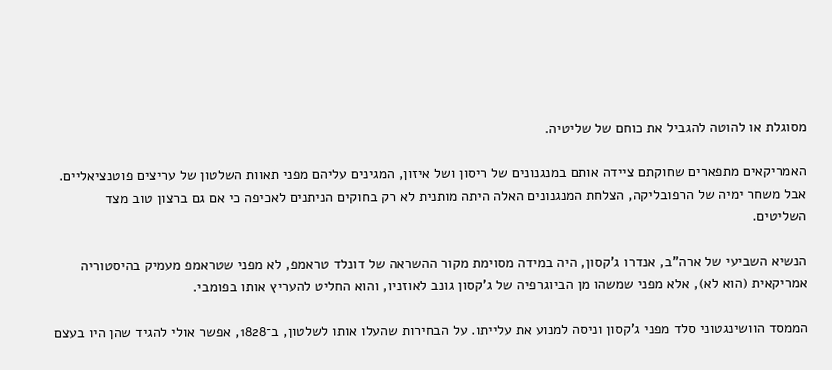מסוגלת או להוטה להגביל את כוחם של שליטיה.

האמריקאים מתפארים שחוקתם ציידה אותם במנגנונים של ריסון ושל איזון, המגינים עליהם מפני תאוות השלטון של עריצים פוטנציאליים. אבל משחר ימיה של הרפובליקה, הצלחת המנגנונים האלה היתה מותנית לא רק בחוקים הניתנים לאכיפה כי אם גם ברצון טוב מצד השליטים.

הנשיא השביעי של ארה"ב, אנדרו ג'קסון, היה במידה מסוימת מקור ההשראה של דונלד טראמפ, לא מפני שטראמפ מעמיק בהיסטוריה אמריקאית (הוא לא), אלא מפני שמשהו מן הביוגרפיה של ג'קסון גונב לאוזניו, והוא החליט להעריץ אותו בפומבי.

הממסד הוושינגטוני סלד מפני ג'קסון וניסה למנוע את עלייתו. על הבחירות שהעלו אותו לשלטון, ב־1828, אפשר אולי להגיד שהן היו בעצם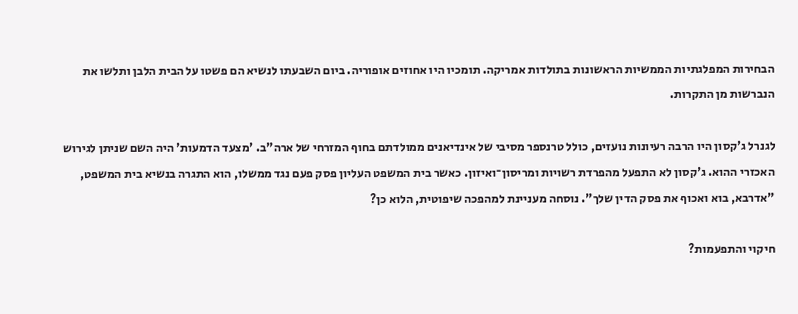הבחירות המפלגתיות הממשיות הראשונות בתולדות אמריקה. תומכיו היו אחוזים אופוריה. ביום השבעתו לנשיא הם פשטו על הבית הלבן ותלשו את הנברשות מן התקרות.

לגנרל ג'קסון היו הרבה רעיונות נועזים, כולל טרנספר מסיבי של אינדיאנים ממולדתם בחוף המזרחי של ארה"ב. 'מצעד הדמעות' היה השם שניתן לגירוש האכזרי ההוא. ג'קסון לא התפעל מהפרדת רשויות ומריסון־ואיזון. כאשר בית המשפט העליון פסק פעם נגד ממשלו, הוא התגרה בנשיא בית המשפט, "אדרבא, בוא ואכוף את פסק הדין שלך". נוסחה מעניינת למהפכה שיפוטית, הלוא כן?

חיקוי והתפעמות?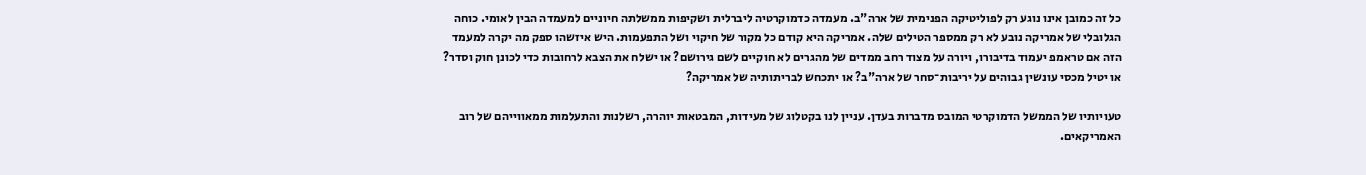כל זה כמובן אינו נוגע רק לפוליטיקה הפנימית של ארה"ב. מעמדה כדמוקרטיה ליברלית ושקיפות ממשלתה חיוניים למעמדה הבין לאומי. כוחה הגלובלי של אמריקה נובע לא רק ממספר הטילים שלה. אמריקה היא קודם כל מקור של חיקוי ושל התפעמות. היש איזשהו ספק מה יקרה למעמד הזה אם טראמפ יעמוד בדיבורו, ויורה על מצוד רחב ממדים של מהגרים לא חוקיים לשם גירושם? או ישלח את הצבא לרחובות כדי לכונן חוק וסדר? או יטיל מכסי עונשין גבוהים על יריבות־סחר של ארה"ב? או יתכחש לבריתותיה של אמריקה?

טעויותיו של הממשל הדמוקרטי המובס מדברות בעדן. עניין לנו בקטלוג של מעידות, המבטאות יוהרה, רשלנות והתעלמות ממאווייהם של רוב האמריקאים.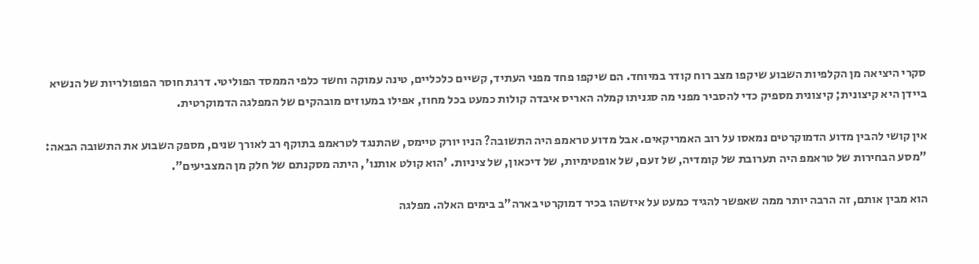סקרי היציאה מן הקלפיות השבוע שיקפו מצב רוח קודר במיוחד. הם שיקפו פחד מפני העתיד, קשיים כלכליים, טינה עמוקה וחשד כלפי הממסד הפוליטי. דרגת חוסר הפופולריות של הנשיא ביידן היא קיצונית; קיצונית מספיק כדי להסביר מפני מה סגניתו קמלה האריס איבדה קולות כמעט בכל מחוז, אפילו במעוזים מובהקים של המפלגה הדמוקרטית.

אין קושי להבין מדוע הדמוקרטים נמאסו על רוב האמריקאים. אבל מדוע טראמפ היה התשובה? הניו יורק טיימס, שהתנגד לטראמפ בתוקף רב לאורך שנים, מספק השבוע את התשובה הבאה: "מסע הבחירות של טראמפ היה תערובת של קומדיה, של זעם, של אופטימיות, של דיכאון, של ציניות. 'הוא קולט אותנו', היתה מסקנתם של חלק מן המצביעים".

הוא מבין אותם, זה הרבה יותר ממה שאפשר להגיד כמעט על איזשהו בכיר דמוקרטי בארה"ב בימים האלה. מפלגה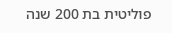פוליטית בת 200 שנה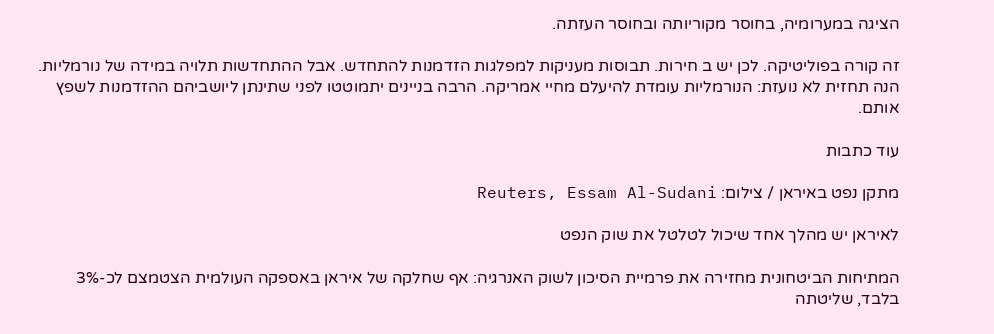הציגה במערומיה, בחוסר מקוריותה ובחוסר העזתה.

זה קורה בפוליטיקה. לכן יש ב חירות. תבוסות מעניקות למפלגות הזדמנות להתחדש. אבל ההתחדשות תלויה במידה של נורמליות. הנה תחזית לא נועזת: הנורמליות עומדת להיעלם מחיי אמריקה. הרבה בניינים יתמוטטו לפני שתינתן ליושביהם ההזדמנות לשפץ אותם.

עוד כתבות

מתקן נפט באיראן / צילום: Reuters, Essam Al-Sudani

לאיראן יש מהלך אחד שיכול לטלטל את שוק הנפט

המתיחות הביטחונית מחזירה את פרמיית הסיכון לשוק האנרגיה: אף שחלקה של איראן באספקה העולמית הצטמצם לכ-3% בלבד, שליטתה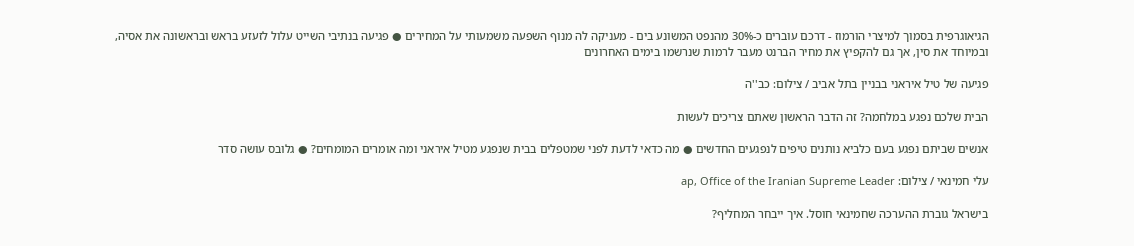הגיאוגרפית בסמוך למיצרי הורמוז - דרכם עוברים כ-30% מהנפט המשונע בים - מעניקה לה מנוף השפעה משמעותי על המחירים ● פגיעה בנתיבי השייט עלול לזעזע בראש ובראשונה את אסיה, ובמיוחד את סין, אך גם להקפיץ את מחיר הברנט מעבר לרמות שנרשמו בימים האחרונים

פגיעה של טיל איראני בבניין בתל אביב / צילום: כב''ה

הבית שלכם נפגע במלחמה? זה הדבר הראשון שאתם צריכים לעשות

אנשים שביתם נפגע בעם כלביא נותנים טיפים לנפגעים החדשים ● מה כדאי לדעת לפני שמטפלים בבית שנפגע מטיל איראני ומה אומרים המומחים? ● גלובס עושה סדר

עלי חמינאי / צילום: ap, Office of the Iranian Supreme Leader

בישראל גוברת ההערכה שחמינאי חוסל. איך ייבחר המחליף?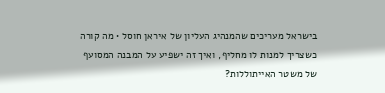בישראל מעריכים שהמנהיג העליון של איראן חוסל • מה קורה כשצריך למנות לו מחליף, ואיך זה ישפיע על המבנה המסועף של משטר האייתוללות?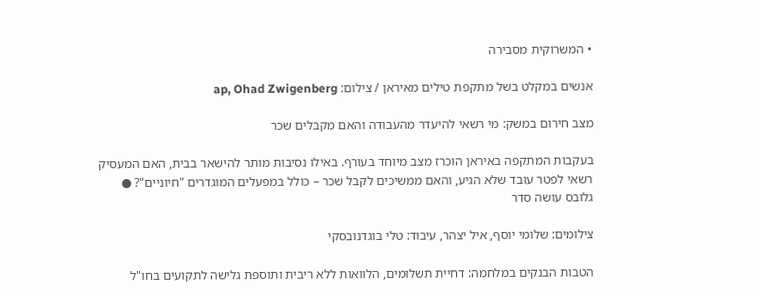• המשרוקית מסבירה

אנשים במקלט בשל מתקפת טילים מאיראן / צילום: ap, Ohad Zwigenberg

מצב חירום במשק: מי רשאי להיעדר מהעבודה והאם מקבלים שכר

בעקבות המתקפה באיראן הוכרז מצב מיוחד בעורף. באילו נסיבות מותר להישאר בבית, האם המעסיק רשאי לפטר עובד שלא הגיע, והאם ממשיכים לקבל שכר – כולל במפעלים המוגדרים "חיוניים"? ● גלובס עושה סדר

צילומים: שלומי יוסף, איל יצהר, עיבוד: טלי בוגדנובסקי

הטבות הבנקים במלחמה: דחיית תשלומים, הלוואות ללא ריבית ותוספת גלישה לתקועים בחו"ל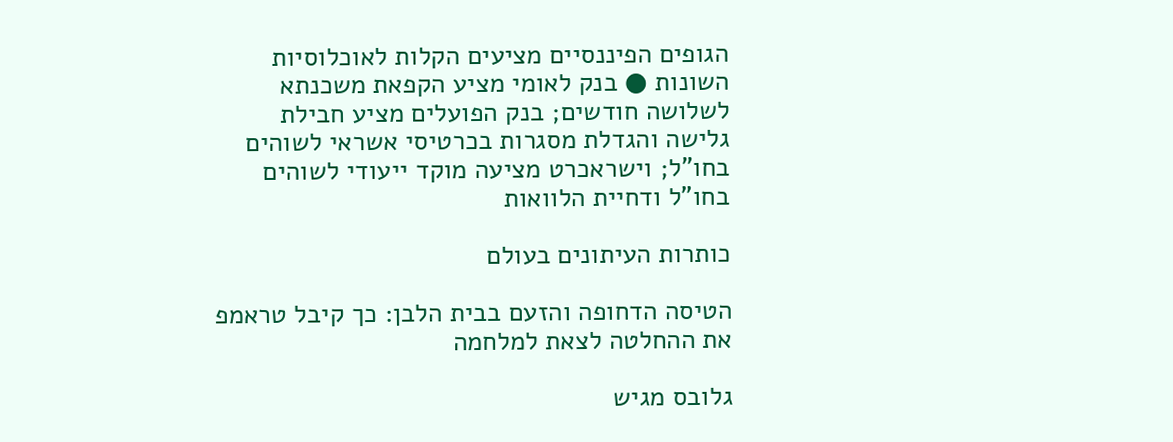הגופים הפיננסיים מציעים הקלות לאוכלוסיות השונות ● בנק לאומי מציע הקפאת משכנתא לשלושה חודשים; בנק הפועלים מציע חבילת גלישה והגדלת מסגרות בכרטיסי אשראי לשוהים בחו"ל; וישראכרט מציעה מוקד ייעודי לשוהים בחו"ל ודחיית הלוואות

כותרות העיתונים בעולם

הטיסה הדחופה והזעם בבית הלבן: כך קיבל טראמפ את ההחלטה לצאת למלחמה

גלובס מגיש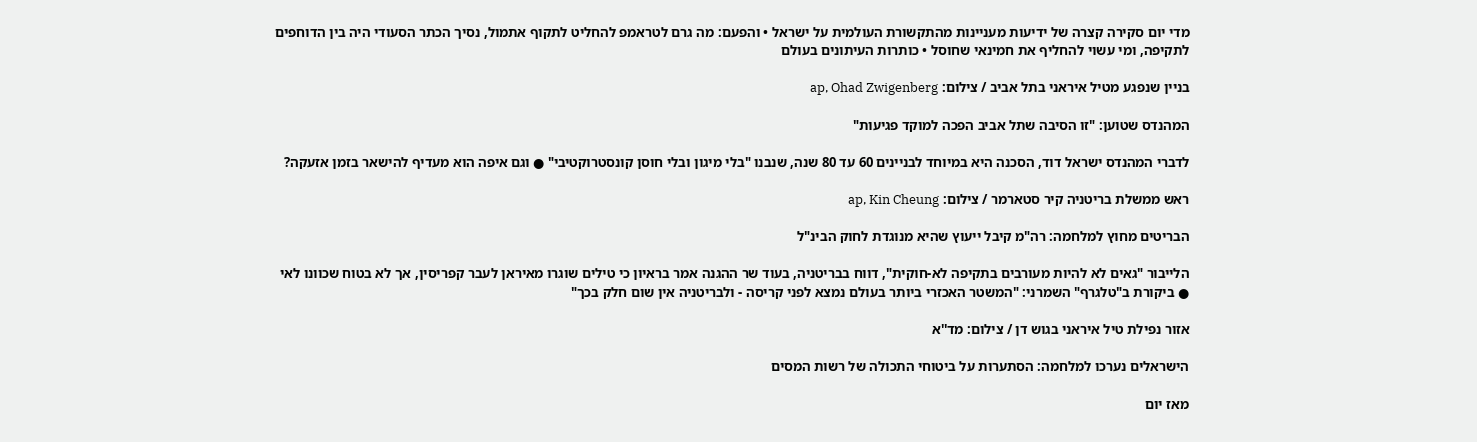מדי יום סקירה קצרה של ידיעות מעניינות מהתקשורת העולמית על ישראל • והפעם: מה גרם לטראמפ להחליט לתקוף אתמול, נסיך הכתר הסעודי היה בין הדוחפים לתקיפה, ומי עשוי להחליף את חמינאי שחוסל • כותרות העיתונים בעולם

בניין שנפגע מטיל איראני בתל אביב / צילום: ap, Ohad Zwigenberg

המהנדס שטוען: "זו הסיבה שתל אביב הפכה למוקד פגיעות"

לדברי המהנדס ישראל דוד, הסכנה היא במיוחד לבניינים 60 עד 80 שנה, שנבנו "בלי מיגון ובלי חוסן קונסטרוקטיבי" ● וגם איפה הוא מעדיף להישאר בזמן אזעקה?

ראש ממשלת בריטניה קיר סטארמר / צילום: ap, Kin Cheung

הבריטים מחוץ למלחמה: רה"מ קיבל ייעוץ שהיא מנוגדת לחוק הבינ"ל

הלייבור "גאים לא להיות מעורבים בתקיפה לא-חוקית", דווח בבריטניה, בעוד שר ההגנה אמר בראיון כי טילים שוגרו מאיראן לעבר קפריסין, אך לא בטוח שכוונו לאי ● ביקורת ב"טלגרף" השמרני: "המשטר האכזרי ביותר בעולם נמצא לפני קריסה - ולבריטניה אין שום חלק בכך"

אזור נפילת טיל איראני בגוש דן / צילום: מד''א

הישראלים נערכו למלחמה: הסתערות על ביטוחי התכולה של רשות המסים

מאז יום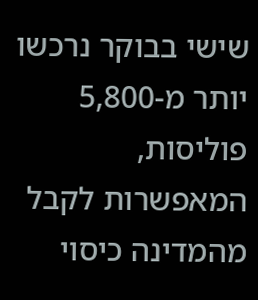שישי בבוקר נרכשו יותר מ-5,800 פוליסות, המאפשרות לקבל מהמדינה כיסוי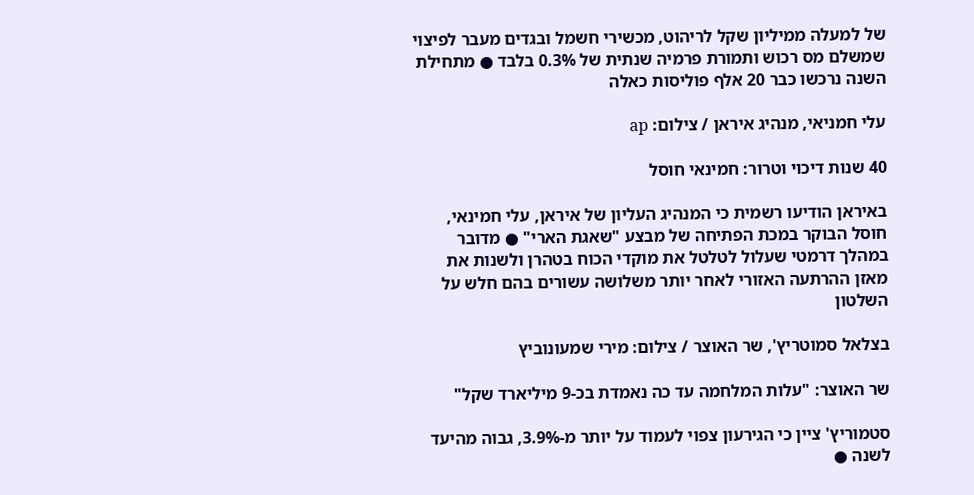של למעלה ממיליון שקל לריהוט, מכשירי חשמל ובגדים מעבר לפיצוי שמשלם מס רכוש ותמורת פרמיה שנתית של 0.3% בלבד ● מתחילת השנה נרכשו כבר 20 אלף פוליסות כאלה

עלי חמניאי, מנהיג איראן / צילום: ap

40 שנות דיכוי וטרור: חמינאי חוסל

באיראן הודיעו רשמית כי המנהיג העליון של איראן, עלי חמינאי, חוסל הבוקר במכת הפתיחה של מבצע "שאגת הארי" ● מדובר במהלך דרמטי שעלול לטלטל את מוקדי הכוח בטהרן ולשנות את מאזן ההרתעה האזורי לאחר יותר משלושה עשורים בהם חלש על השלטון

בצלאל סמוטריץ', שר האוצר / צילום: מירי שמעונוביץ

שר האוצר: "עלות המלחמה עד כה נאמדת בכ-9 מיליארד שקל"

סטמוריץ' ציין כי הגירעון צפוי לעמוד על יותר מ-3.9%, גבוה מהיעד לשנה ●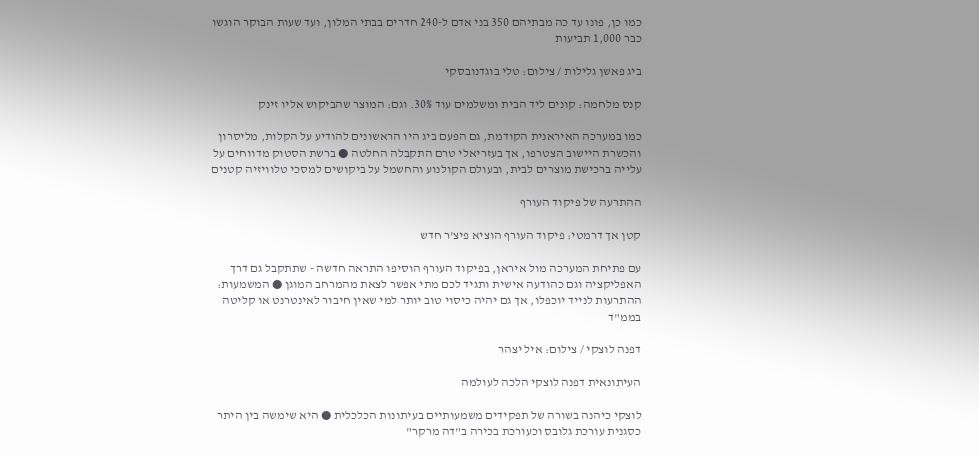כמו כן, פונו עד כה מבתיהם 350 בני אדם ל-240 חדרים בבתי המלון, ועד שעות הבוקר הוגשו כבר 1,000 תביעות

ביג פאשן גלילות / צילום: טלי בוגדנובסקי

קנס מלחמה: קונים ליד הבית ומשלמים עוד 30%. וגם: המוצר שהביקוש אליו זינק

כמו במערכה האיראנית הקודמת, גם הפעם ביג היו הראשונים להודיע על הקלות, מליסרון והכשרת היישוב הצטרפו, אך בעזריאלי טרם התקבלה החלטה ● ברשת הסטוק מדווחים על עלייה ברכישת מוצרים לבית, ובעולם הקולנוע והחשמל על ביקושים למסכי טלוויזיה קטנים

ההתרעה של פיקוד העורף

קטן אך דרמטי: פיקוד העורף הוציא פיצ'ר חדש

עם פתיחת המערכה מול איראן, בפיקוד העורף הוסיפו התראה חדשה - שתתקבל גם דרך האפליקציה וגם כהודעה אישית ותגיד לכם מתי אפשר לצאת מהמרחב המוגן ● המשמעות: ההתרעות לנייד יוכפלו, אך גם יהיה כיסוי טוב יותר למי שאין חיבור לאינטרנט או קליטה בממ"ד

דפנה לוצקי / צילום: איל יצהר

העיתונאית דפנה לוצקי הלכה לעולמה

לוצקי כיהנה בשורה של תפקידים משמעותיים בעיתונות הכלכלית ● היא שימשה בין היתר כסגנית עורכת גלובס וכעורכת בכירה ב"דה מרקר"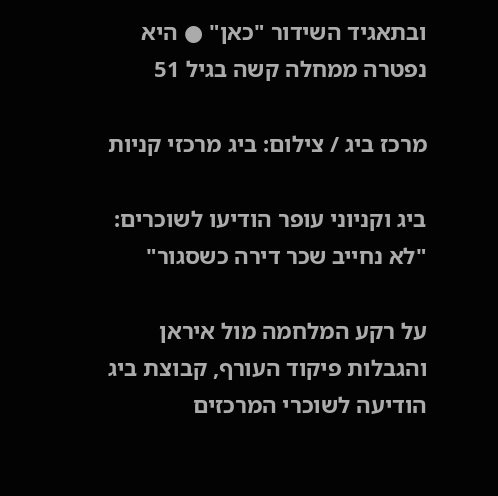ובתאגיד השידור "כאן" ● היא נפטרה ממחלה קשה בגיל 51

מרכז ביג / צילום: ביג מרכזי קניות

ביג וקניוני עופר הודיעו לשוכרים: "לא נחייב שכר דירה כשסגור"

על רקע המלחמה מול איראן והגבלות פיקוד העורף, קבוצת ביג הודיעה לשוכרי המרכזים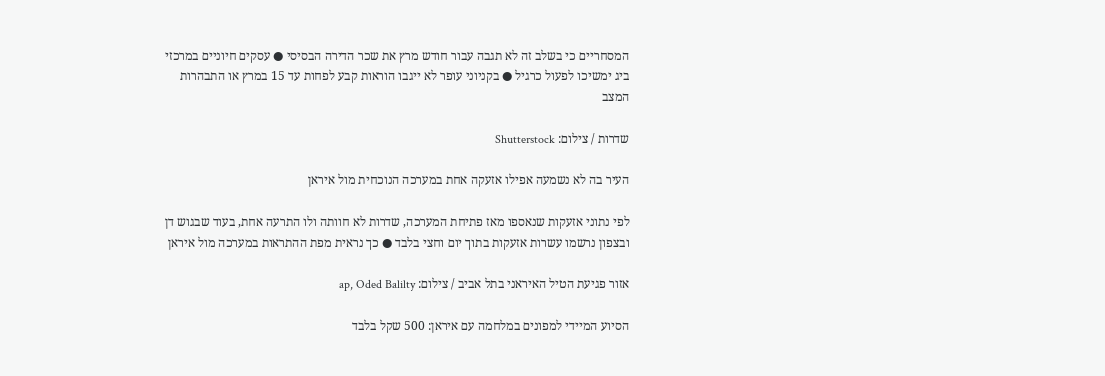המסחריים כי בשלב זה לא תגבה עבור חודש מרץ את שכר הדירה הבסיסי ● עסקים חיוניים במרכזי ביג ימשיכו לפעול כרגיל ● בקניוני עופר לא ייגבו הוראות קבע לפחות עד 15 במרץ או התבהרות המצב

שדרות / צילום: Shutterstock

העיר בה לא נשמעה אפילו אזעקה אחת במערכה הנוכחית מול איראן

לפי נתוני אזעקות שנאספו מאז פתיחת המערכה, שדרות לא חוותה ולו התרעה אחת, בעוד שבגוש דן ובצפון נרשמו עשרות אזעקות בתוך יום וחצי בלבד ● כך נראית מפת ההתראות במערכה מול איראן

אזור פגיעת הטיל האיראני בתל אביב / צילום: ap, Oded Balilty

הסיוע המיידי למפונים במלחמה עם איראן: 500 שקל בלבד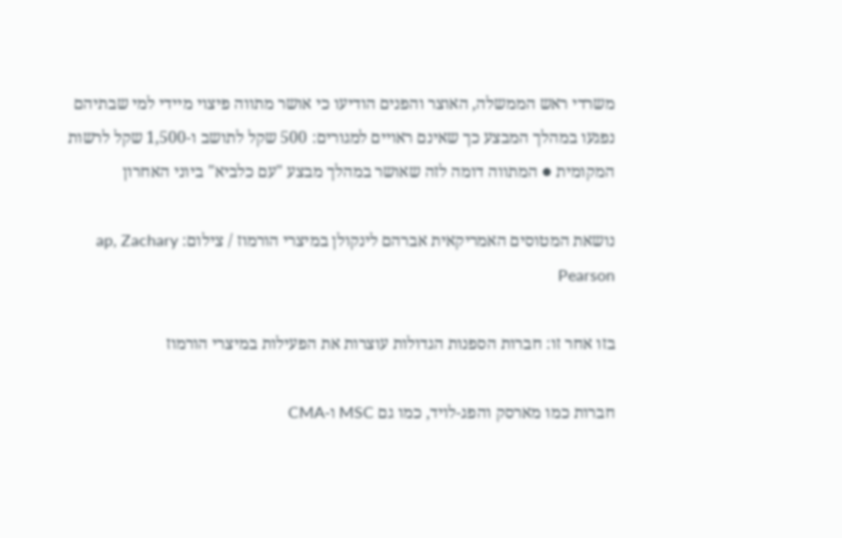משרדי ראש הממשלה, האוצר והפנים הודיעו כי אושר מתווה פיצוי מיידי למי שבתיהם נפגעו במהלך המבצע כך שאינם ראויים למגורים: 500 שקל לתושב ו-1,500 שקל לרשות המקומית ● המתווה דומה לזה שאושר במהלך מבצע "עם כלביא" ביוני האחרון

נושאת המטוסים האמריקאית אברהם לינקולן במיצרי הורמוז / צילום: ap, Zachary Pearson

בזו אחר זו: חברות הספנות הגדולות עוצרות את הפעילות במיצרי הורמוז

חברות כמו מארסק והפג-לויד, כמו גם MSC ו-CMA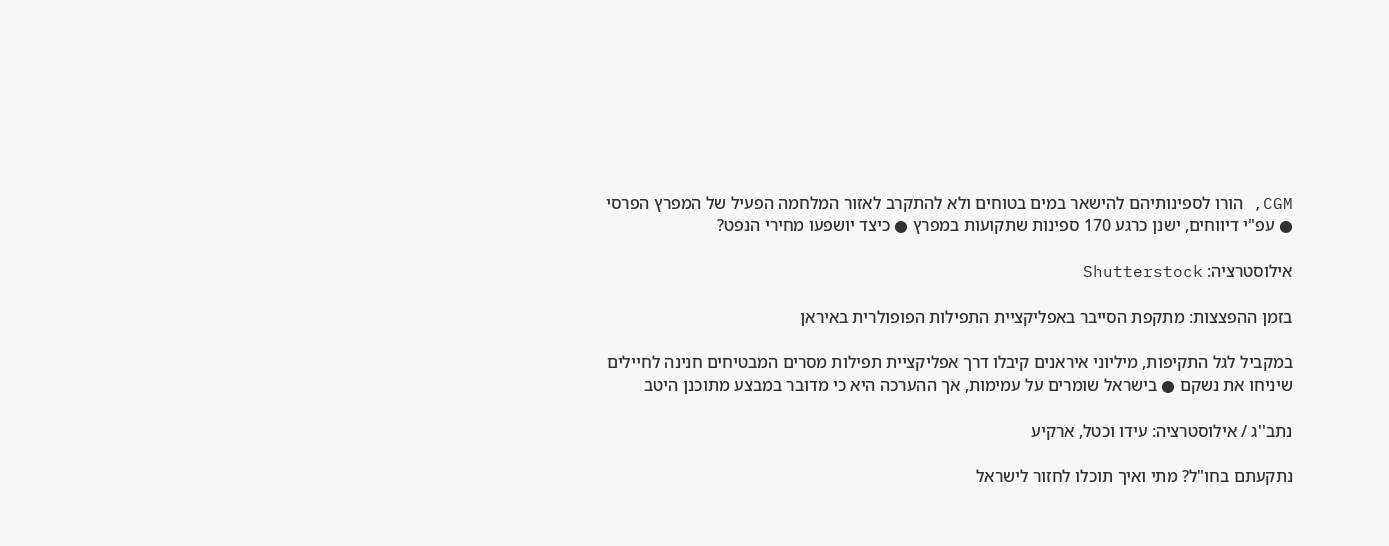CGM, הורו לספינותיהם להישאר במים בטוחים ולא להתקרב לאזור המלחמה הפעיל של המפרץ הפרסי ● עפ"י דיווחים, ישנן כרגע 170 ספינות שתקועות במפרץ ● כיצד יושפעו מחירי הנפט?

אילוסטרציה: Shutterstock

בזמן ההפצצות: מתקפת הסייבר באפליקציית התפילות הפופולרית באיראן

במקביל לגל התקיפות, מיליוני איראנים קיבלו דרך אפליקציית תפילות מסרים המבטיחים חנינה לחיילים שיניחו את נשקם ● בישראל שומרים על עמימות, אך ההערכה היא כי מדובר במבצע מתוכנן היטב

נתב''ג / אילוסטרציה: עידו וכטל, ארקיע

נתקעתם בחו"ל? מתי ואיך תוכלו לחזור לישראל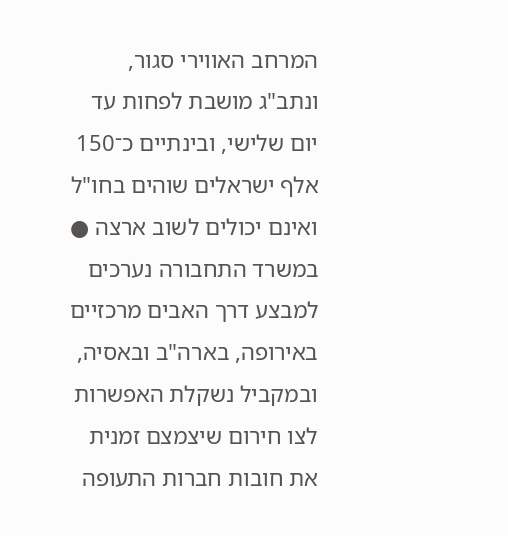המרחב האווירי סגור, ונתב"ג מושבת לפחות עד יום שלישי, ובינתיים כ־150 אלף ישראלים שוהים בחו"ל ואינם יכולים לשוב ארצה ● במשרד התחבורה נערכים למבצע דרך האבים מרכזיים באירופה, בארה"ב ובאסיה, ובמקביל נשקלת האפשרות לצו חירום שיצמצם זמנית את חובות חברות התעופה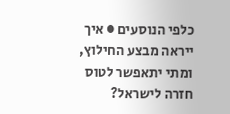כלפי הנוסעים ● איך ייראה מבצע החילוץ, ומתי יתאפשר לטוס חזרה לישראל?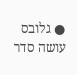● גלובס עושה סדר